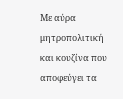Με αύρα μητροπολιτική και κουζίνα που αποφεύγει τα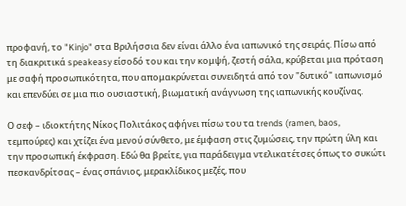προφανή, το "Kinjo" στα Βριλήσσια δεν είναι άλλο ένα ιαπωνικό της σειράς. Πίσω από τη διακριτικά speakeasy είσοδό του και την κομψή, ζεστή σάλα, κρύβεται μια πρόταση με σαφή προσωπικότητα, που απομακρύνεται συνειδητά από τον "δυτικό" ιαπωνισμό και επενδύει σε μια πιο ουσιαστική, βιωματική ανάγνωση της ιαπωνικής κουζίνας.

Ο σεφ – ιδιοκτήτης Νίκος Πολιτάκος αφήνει πίσω του τα trends (ramen, baos, τεμπούρες) και χτίζει ένα μενού σύνθετο, με έμφαση στις ζυμώσεις, την πρώτη ύλη και την προσωπική έκφραση. Εδώ θα βρείτε, για παράδειγμα ντελικατέτσες όπως το συκώτι πεσκανδρίτσας – ένας σπάνιος, μερακλίδικος μεζές, που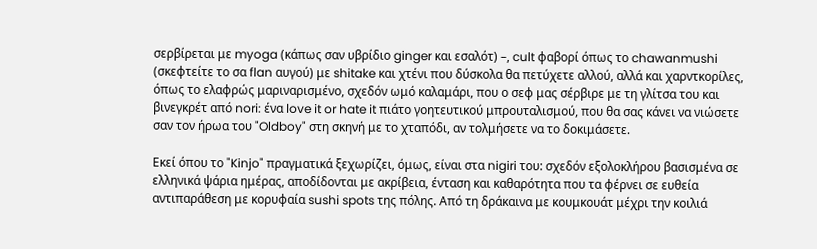σερβίρεται με myoga (κάπως σαν υβρίδιο ginger και εσαλότ) –, cult φαβορί όπως το chawanmushi (σκεφτείτε το σα flan αυγού) με shitake και χτένι που δύσκολα θα πετύχετε αλλού, αλλά και χαρντκορίλες, όπως το ελαφρώς μαριναρισμένο, σχεδόν ωμό καλαμάρι, που ο σεφ μας σέρβιρε με τη γλίτσα του και βινεγκρέτ από nori: ένα love it or hate it πιάτο γοητευτικού μπρουταλισμού, που θα σας κάνει να νιώσετε σαν τον ήρωα του "Oldboy" στη σκηνή με το χταπόδι, αν τολμήσετε να το δοκιμάσετε.

Εκεί όπου το "Kinjo" πραγματικά ξεχωρίζει, όμως, είναι στα nigiri του: σχεδόν εξολοκλήρου βασισμένα σε ελληνικά ψάρια ημέρας, αποδίδονται με ακρίβεια, ένταση και καθαρότητα που τα φέρνει σε ευθεία αντιπαράθεση με κορυφαία sushi spots της πόλης. Από τη δράκαινα με κουμκουάτ μέχρι την κοιλιά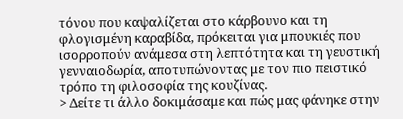τόνου που καψαλίζεται στο κάρβουνο και τη φλογισμένη καραβίδα, πρόκειται για μπουκιές που ισορροπούν ανάμεσα στη λεπτότητα και τη γευστική γενναιοδωρία, αποτυπώνοντας με τον πιο πειστικό τρόπο τη φιλοσοφία της κουζίνας.
> Δείτε τι άλλο δοκιμάσαμε και πώς μας φάνηκε στην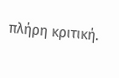πλήρη κριτική.